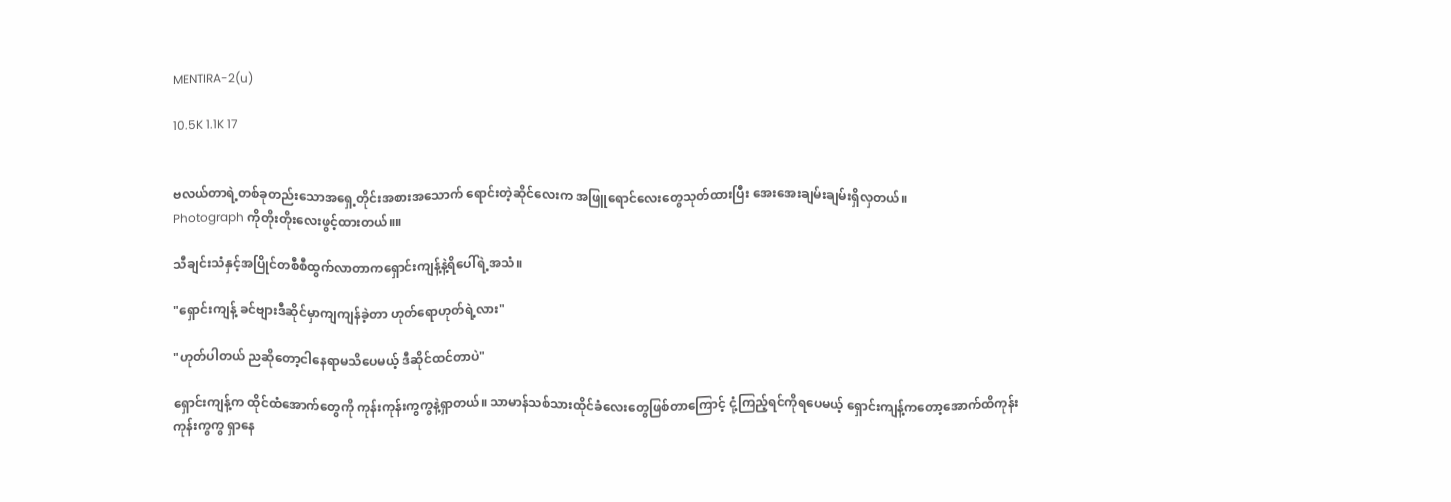MENTIRA-2(u)

10.5K 1.1K 17


ဗလယ်တာရဲ့တစ်ခုတည်းသောအရှေ့တိုင်းအစားအသောက် ရောင်းတဲ့ဆိုင်လေးက အဖြူရောင်လေးတွေသုတ်ထားပြီး အေးအေးချမ်းချမ်းရှိလှတယ်။
Photograph ကိုတိုးတိုးလေးဖွင့်ထားတယ်။။

သီချင်းသံနှင့်အပြိုင်တစီစီထွက်လာတာကရှောင်းကျန့်နဲ့ရိပေါ်ရဲ့အသံ။

"ရှောင်းကျန့် ခင်ဗျားဒီဆိုင်မှာကျကျန်ခဲ့တာ ဟုတ်ရောဟုတ်ရဲ့လား"

"ဟုတ်ပါတယ် ညဆိုတော့ငါနေရာမသိပေမယ့် ဒီဆိုင်ထင်တာပဲ"

ရှောင်းကျန့်က ထိုင်ထံအောက်တွေကို ကုန်းကုန်းကွကွနဲ့ရှာတယ်။ သာမာန်သစ်သားထိုင်ခံလေးတွေဖြစ်တာကြောင့် ငုံ့ကြည့်ရင်ကိုရပေမယ့် ရှောင်းကျန့်ကတော့အောက်ထိကုန်းကုန်းကွကွ ရှာနေ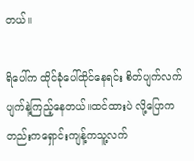တယ်။

ရိပေါ်က ထိုင်ခုံပေါ်ထိုင်နေရင်း စိတ်ပျက်လက်ပျက်နဲ့ကြည့်နေတယ်။ထင်ထားပဲ လို့ပြောကတည်းကရှောင်းကျန့်ကသူ့လက်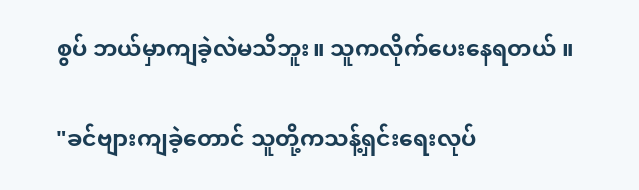စွပ် ဘယ်မှာကျခဲ့လဲမသိဘူး။ သူကလိုက်ပေးနေရတယ် ။

"ခင်ဗျားကျခဲ့တောင် သူတို့ကသန့်ရှင်းရေးလုပ်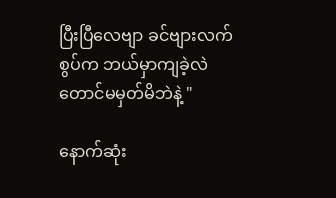ပြီးပြီလေဗျာ ခင်ဗျားလက်စွပ်က ဘယ်မှာကျခဲ့လဲတောင်မမှတ်မိဘဲနဲ့ "

နောက်ဆုံး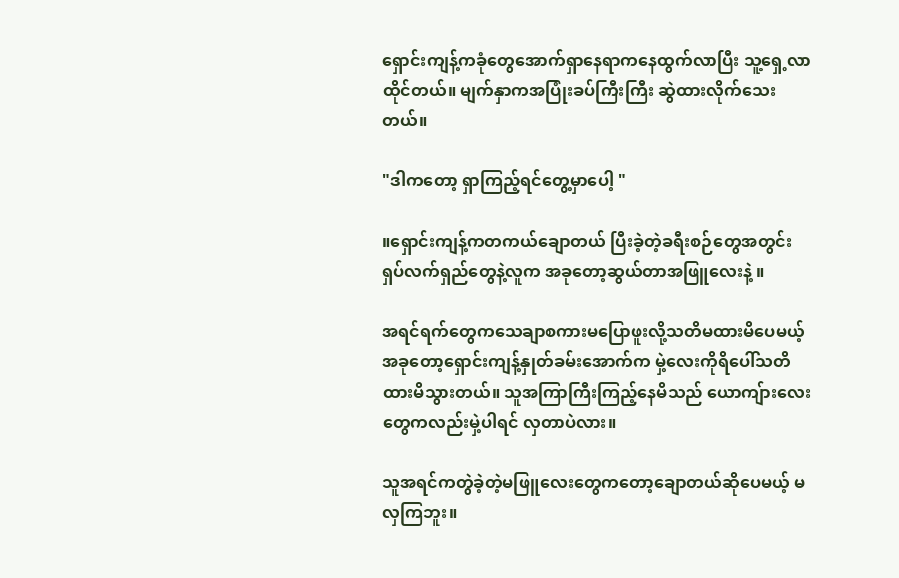ရှောင်းကျန့်ကခုံတွေအောက်ရှာနေရာကနေထွက်လာပြီး သူ့ရှေ့လာထိုင်တယ်။ မျက်နှာကအပြုံးခပ်ကြီးကြီး ဆွဲထားလိုက်သေးတယ်။

"ဒါကတော့ ရှာကြည့်ရင်တွေ့မှာပေါ့ "

။ရှောင်းကျန့်ကတကယ်ချောတယ် ပြီးခဲ့တဲ့ခရီးစဉ်တွေအတွင်း ရှပ်လက်ရှည်တွေနဲ့လူက အခုတော့ဆွယ်တာအဖြူလေးနဲ့ ။

အရင်ရက်တွေကသေချာစကားမပြောဖူးလို့သတိမထားမိပေမယ့် အခုတော့ရှောင်းကျန့်နှုတ်ခမ်းအောက်က မှဲ့လေးကိုရိပေါ်သတိထားမိသွားတယ်။ သူအကြာကြီးကြည့်နေမိသည် ယောကျ်ားလေးတွေကလည်းမှဲ့ပါရင် လှတာပဲလား။

သူအရင်ကတွဲခဲ့တဲ့မဖြူလေးတွေကတော့ချောတယ်ဆိုပေမယ့် မလှကြဘူး။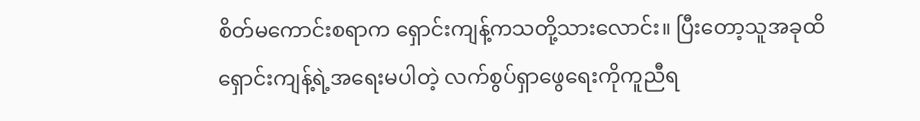စိတ်မကောင်းစရာက ရှောင်းကျန့်ကသတို့သားလောင်း။ ပြီးတော့သူအခုထိရှောင်းကျန့်ရဲ့အရေးမပါတဲ့ လက်စွပ်ရှာဖွေရေးကိုကူညီရ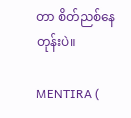တာ စိတ်ညစ်နေတုန်းပဲ။

MENTIRA (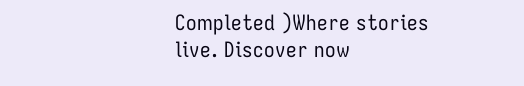Completed )Where stories live. Discover now